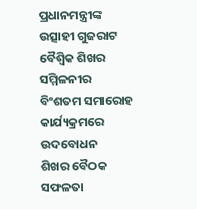ପ୍ରଧାନମନ୍ତ୍ରୀଙ୍କ ଉତ୍ସାହୀ ଗୁଜରାଟ ବୈଶ୍ୱିକ ଶିଖର ସମ୍ମିଳନୀର ବିଂଶତମ ସମାରୋହ କାର୍ଯ୍ୟକ୍ରମରେ ଉଦବୋଧନ
ଶିଖର ବୈଠକ ସଫଳତା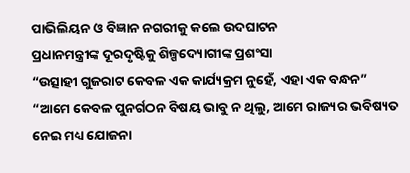ପାଭିଲିୟନ ଓ ବିଜ୍ଞାନ ନଗରୀକୁ କଲେ ଉଦଘାଟନ
ପ୍ରଧାନମନ୍ତ୍ରୀଙ୍କ ଦୂରଦୃଷ୍ଟିକୁ ଶିଳ୍ପଦ୍ୟୋଗୀଙ୍କ ପ୍ରଶଂସା
“ଉତ୍ସାହୀ ଗୁଜରାଟ କେବଳ ଏକ କାର୍ଯ୍ୟକ୍ରମ ନୁହେଁ, ଏହା ଏକ ବନ୍ଧନ”
“ଆମେ କେବଳ ପୁନର୍ଗଠନ ବିଷୟ ଭାବୁ ନ ଥିଲୁ, ଆମେ ରାଜ୍ୟର ଭବିଷ୍ୟତ ନେଇ ମଧ୍ୟ ଯୋଜନା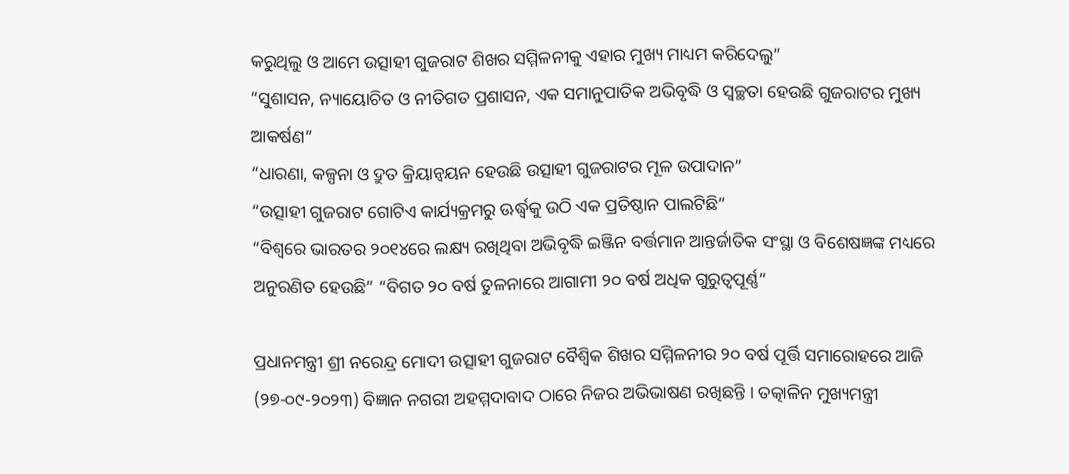କରୁଥିଲୁ ଓ ଆମେ ଉତ୍ସାହୀ ଗୁଜରାଟ ଶିଖର ସମ୍ମିଳନୀକୁ ଏହାର ମୁଖ୍ୟ ମାଧ୍ୟମ କରିଦେଲୁ”
“ସୁଶାସନ, ନ୍ୟାୟୋଚିତ ଓ ନୀତିଗତ ପ୍ରଶାସନ, ଏକ ସମାନୁପାତିକ ଅଭିବୃଦ୍ଧି ଓ ସ୍ୱଚ୍ଛତା ହେଉଛି ଗୁଜରାଟର ମୁଖ୍ୟ ଆକର୍ଷଣ”
“ଧାରଣା, କଳ୍ପନା ଓ ଦ୍ରୁତ କ୍ରିୟାନ୍ଵୟନ ହେଉଛି ଉତ୍ସାହୀ ଗୁଜରାଟର ମୂଳ ଉପାଦାନ”
“ଉତ୍ସାହୀ ଗୁଜରାଟ ଗୋଟିଏ କାର୍ଯ୍ୟକ୍ରମରୁ ଊର୍ଦ୍ଧ୍ବକୁ ଉଠି ଏକ ପ୍ରତିଷ୍ଠାନ ପାଲଟିଛି”
“ବିଶ୍ୱରେ ଭାରତର ୨୦୧୪ରେ ଲକ୍ଷ୍ୟ ରଖିଥିବା ଅଭିବୃଦ୍ଧି ଇଞ୍ଜିନ ବର୍ତ୍ତମାନ ଆନ୍ତର୍ଜାତିକ ସଂସ୍ଥା ଓ ବିଶେଷଜ୍ଞଙ୍କ ମଧ୍ୟରେ ଅନୁରଣିତ ହେଉଛି” “ବିଗତ ୨୦ ବର୍ଷ ତୁଳନାରେ ଆଗାମୀ ୨୦ ବର୍ଷ ଅଧିକ ଗୁରୁତ୍ୱପୂର୍ଣ୍ଣ”

ପ୍ରଧାନମନ୍ତ୍ରୀ ଶ୍ରୀ ନରେନ୍ଦ୍ର ମୋଦୀ ଉତ୍ସାହୀ ଗୁଜରାଟ ବୈଶ୍ୱିକ ଶିଖର ସମ୍ମିଳନୀର ୨୦ ବର୍ଷ ପୂର୍ତ୍ତି ସମାରୋହରେ ଆଜି (୨୭-୦୯-୨୦୨୩) ବିଜ୍ଞାନ ନଗରୀ ଅହମ୍ମଦାବାଦ ଠାରେ ନିଜର ଅଭିଭାଷଣ ରଖିଛନ୍ତି । ତତ୍କାଳିନ ମୁଖ୍ୟମନ୍ତ୍ରୀ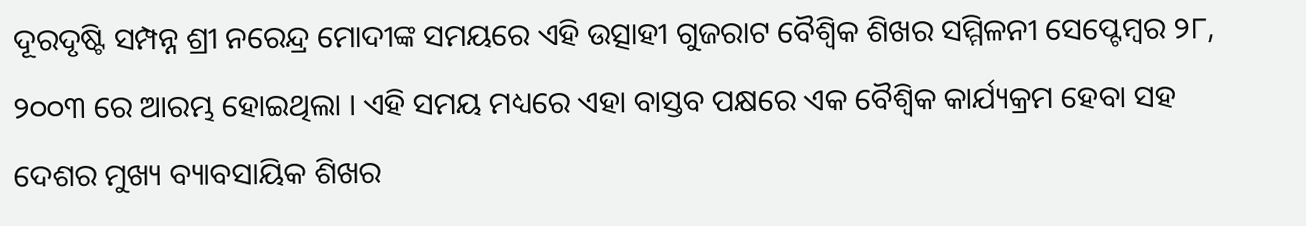ଦୂରଦୃଷ୍ଟି ସମ୍ପନ୍ନ ଶ୍ରୀ ନରେନ୍ଦ୍ର ମୋଦୀଙ୍କ ସମୟରେ ଏହି ଉତ୍ସାହୀ ଗୁଜରାଟ ବୈଶ୍ୱିକ ଶିଖର ସମ୍ମିଳନୀ ସେପ୍ଟେମ୍ବର ୨୮, ୨୦୦୩ ରେ ଆରମ୍ଭ ହୋଇଥିଲା । ଏହି ସମୟ ମଧ୍ୟରେ ଏହା ବାସ୍ତବ ପକ୍ଷରେ ଏକ ବୈଶ୍ୱିକ କାର୍ଯ୍ୟକ୍ରମ ହେବା ସହ ଦେଶର ମୁଖ୍ୟ ବ୍ୟାବସାୟିକ ଶିଖର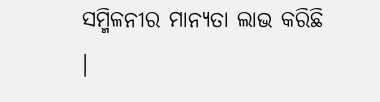ସମ୍ମିଳନୀର ମାନ୍ୟତା ଲାଭ କରିଛି ।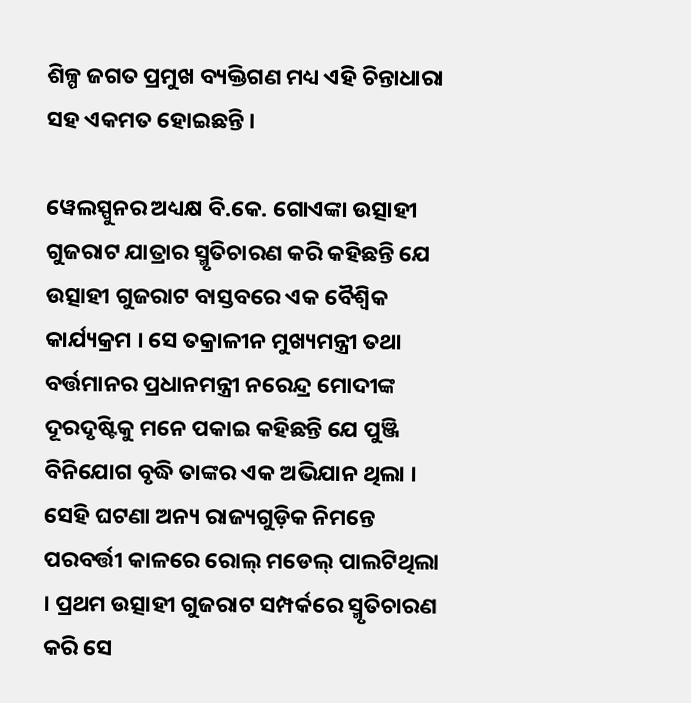ଶିଳ୍ପ ଜଗତ ପ୍ରମୁଖ ବ୍ୟକ୍ତିଗଣ ମଧ୍ୟ ଏହି ଚିନ୍ତାଧାରା ସହ ଏକମତ ହୋଇଛନ୍ତି ।

ୱେଲସ୍ପୁନର ଅଧ୍ୟକ୍ଷ ବି.କେ. ଗୋଏଙ୍କା ଉତ୍ସାହୀ ଗୁଜରାଟ ଯାତ୍ରାର ସ୍ମୃତିଚାରଣ କରି କହିଛନ୍ତି ଯେ ଉତ୍ସାହୀ ଗୁଜରାଟ ବାସ୍ତବରେ ଏକ ବୈଶ୍ୱିକ କାର୍ଯ୍ୟକ୍ରମ । ସେ ତକ୍ରାଳୀନ ମୁଖ୍ୟମନ୍ତ୍ରୀ ତଥା ବର୍ତ୍ତମାନର ପ୍ରଧାନମନ୍ତ୍ରୀ ନରେନ୍ଦ୍ର ମୋଦୀଙ୍କ ଦୂରଦୃଷ୍ଟିକୁ ମନେ ପକାଇ କହିଛନ୍ତି ଯେ ପୁଞ୍ଜି ବିନିଯୋଗ ବୃଦ୍ଧି ତାଙ୍କର ଏକ ଅଭିଯାନ ଥିଲା । ସେହି ଘଟଣା ଅନ୍ୟ ରାଜ୍ୟଗୁଡ଼ିକ ନିମନ୍ତେ ପରବର୍ତ୍ତୀ କାଳରେ ରୋଲ୍ ମଡେଲ୍ ପାଲଟିଥିଲା । ପ୍ରଥମ ଉତ୍ସାହୀ ଗୁଜରାଟ ସମ୍ପର୍କରେ ସ୍ମୃତିଚାରଣ କରି ସେ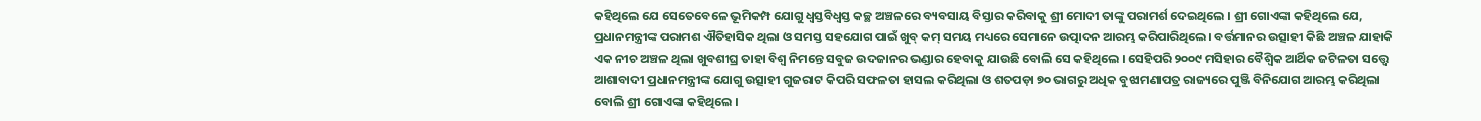କହିଥିଲେ ଯେ ସେତେବେଳେ ଭୂମିକମ୍ପ ଯୋଗୁ ଧ୍ୱସ୍ତବିଧ୍ୱସ୍ତ କଚ୍ଛ ଅଞ୍ଚଳରେ ବ୍ୟବସାୟ ବିସ୍ତାର କରିବାକୁ ଶ୍ରୀ ମୋଦୀ ତାଙ୍କୁ ପରାମର୍ଶ ଦେଇଥିଲେ । ଶ୍ରୀ ଗୋଏଙ୍କା କହିଥିଲେ ଯେ, ପ୍ରଧାନମନ୍ତ୍ରୀଙ୍କ ପରାମଶ ଐତିହାସିକ ଥିଲା ଓ ସମସ୍ତ ସହଯୋଗ ପାଇଁ ଖୁବ୍ କମ୍ ସମୟ ମଧ୍ୟରେ ସେମାନେ ଉତ୍ପାଦନ ଆରମ୍ଭ କରିପାରିଥିଲେ। ବର୍ତ୍ତମାନର ଉତ୍ସାହୀ କିଛି ଅଞ୍ଚଳ ଯାହାକି ଏକ ନୀଚ ଅଞ୍ଚଳ ଥିଲା ଖୁବଶୀଘ୍ର ତାହା ବିଶ୍ୱ ନିମନ୍ତେ ସବୁଜ ଉଦଜାନର ଭଣ୍ଡାର ହେବାକୁ ଯାଉଛି ବୋଲି ସେ କହିଥିଲେ । ସେହିପରି ୨୦୦୯ ମସିହାର ବୈଶ୍ୱିକ ଆର୍ଥିକ ଜଟିଳତା ସତ୍ତ୍ୱେ ଆଶାବାଦୀ ପ୍ରଧାନମନ୍ତ୍ରୀଙ୍କ ଯୋଗୁ ଉତ୍ସାହୀ ଗୁଜରାଟ କିପରି ସଫଳତା ହାସଲ କରିଥିଲା ଓ ଶତପଡ଼ା ୭୦ ଭାଗରୁ ଅଧିକ ବୁଝାମଣାପତ୍ର ରାଜ୍ୟରେ ପୁଞ୍ଜି ବିନିଯୋଗ ଆରମ୍ଭ କରିଥିଲା ବୋଲି ଶ୍ରୀ ଗୋଏଙ୍କା କହିଥିଲେ ।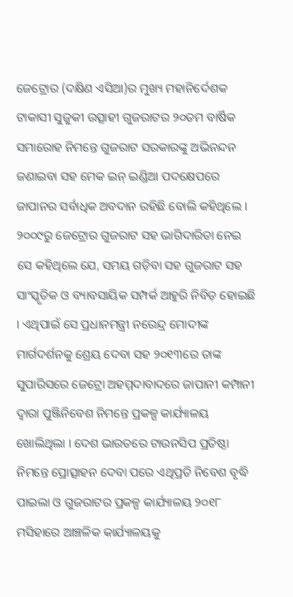ଜେଟ୍ରୋର (ଦକ୍ଷିଣ ଏସିଆ)ର ମୁଖ୍ୟ ମହାନିର୍ଦେଶକ ଟାକାସୀ ସୁଜୁକୀ ଉତ୍ସାହୀ ଗୁଜରାଟର ୨୦ତମ ବାର୍ଷିକ ସମାରୋହ ନିମନ୍ତେ ଗୁଜରାଟ ସରକାରଙ୍କୁ ଅଭିନନ୍ଦନ ଜଣାଇବା ସହ ମେକ ଇନ୍ ଇଣ୍ଡିଆ ପଦକ୍ଷେପରେ ଜାପାନର ସର୍ବାଧିକ ଅବଦାନ ରହିଛି ବୋଲି କହିଥିଲେ । ୨୦୦୯ରୁ ଜେଟ୍ରୋର ଗୁଜରାଟ ସହ ଭାଗିଦାରିତା ନେଇ ସେ କହିଥିଲେ ଯେ, ସମୟ ଗଡ଼ିବା ସହ ଗୁଜରାଟ ସହ ସାଂସ୍କୃତିକ ଓ ବ୍ୟାବସାୟିକ ସମ୍ପର୍କ ଆହୁରି ନିବିଡ଼ ହୋଇଛି । ଏଥିପାଇଁ ସେ ପ୍ରଧାନମନ୍ତ୍ରୀ ନରେନ୍ଦ୍ର ମୋଦୀଙ୍କ ମାର୍ଗଦର୍ଶନକୁ ଶ୍ରେୟ ଦେବା ସହ ୨୦୧୩ରେ ତାଙ୍କ ସୁପାରିସରେ ଜେଟ୍ରୋ ଅହମ୍ମଦାବାଦରେ ଜାପାନୀ କମ୍ପାନୀ ଦ୍ୱାରା ପୁଞ୍ଜିନିବେଶ ନିମନ୍ତେ ପ୍ରକଳ୍ପ କାର୍ଯ୍ୟାଳୟ ଖୋଲିଥିଲା । ଦେଶ ଭାରତରେ ଟାଉନସିପ ପ୍ରତିଷ୍ଠା ନିମନ୍ତେ ପ୍ରୋତ୍ସାହନ ଦେବା ପରେ ଏଥିପ୍ରତି ନିବେଶ ବୃଦ୍ଧି ପାଇଲା ଓ ଗୁଜରାଟର ପ୍ରକଳ୍ପ କାର୍ଯ୍ୟାଳୟ ୨୦୧୮ ମସିହାରେ ଆଞ୍ଚଳିକ କାର୍ଯ୍ୟାଳୟକୁ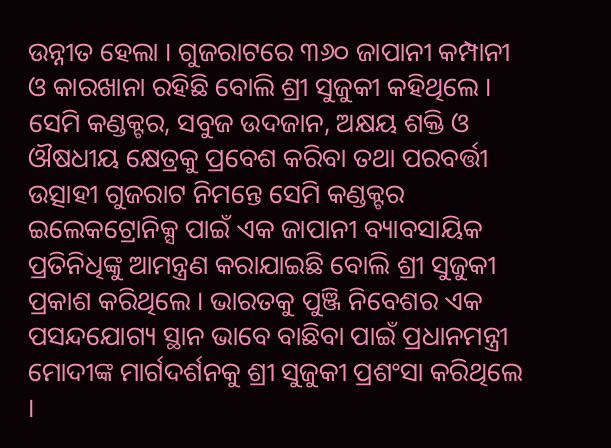ଉନ୍ନୀତ ହେଲା । ଗୁଜରାଟରେ ୩୬୦ ଜାପାନୀ କମ୍ପାନୀ ଓ କାରଖାନା ରହିଛି ବୋଲି ଶ୍ରୀ ସୁଜୁକୀ କହିଥିଲେ । ସେମି କଣ୍ଡକ୍ଟର, ସବୁଜ ଉଦଜାନ, ଅକ୍ଷୟ ଶକ୍ତି ଓ ଔଷଧୀୟ କ୍ଷେତ୍ରକୁ ପ୍ରବେଶ କରିବା ତଥା ପରବର୍ତ୍ତୀ ଉତ୍ସାହୀ ଗୁଜରାଟ ନିମନ୍ତେ ସେମି କଣ୍ଡକ୍ଟର ଇଲେକଟ୍ରୋନିକ୍ସ ପାଇଁ ଏକ ଜାପାନୀ ବ୍ୟାବସାୟିକ ପ୍ରତିନିଧିଙ୍କୁ ଆମନ୍ତ୍ରଣ କରାଯାଇଛି ବୋଲି ଶ୍ରୀ ସୁଜୁକୀ ପ୍ରକାଶ କରିଥିଲେ । ଭାରତକୁ ପୁଞ୍ଜି ନିବେଶର ଏକ ପସନ୍ଦଯୋଗ୍ୟ ସ୍ଥାନ ଭାବେ ବାଛିବା ପାଇଁ ପ୍ରଧାନମନ୍ତ୍ରୀ ମୋଦୀଙ୍କ ମାର୍ଗଦର୍ଶନକୁ ଶ୍ରୀ ସୁଜୁକୀ ପ୍ରଶଂସା କରିଥିଲେ ।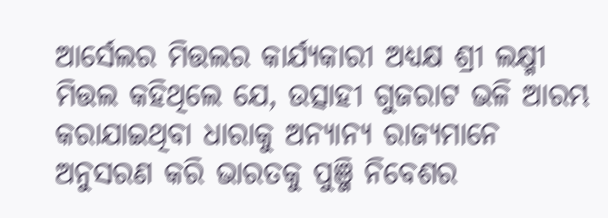ଆର୍ସେଲର ମିତ୍ତଲର କାର୍ଯ୍ୟକାରୀ ଅଧ୍ୟକ୍ଷ ଶ୍ରୀ ଲକ୍ଷ୍ମୀ ମିତ୍ତଲ କହିଥିଲେ ଯେ, ଉତ୍ସାହୀ ଗୁଜରାଟ ଭଳି ଆରମ୍ଭ କରାଯାଇଥିବା ଧାରାକୁ ଅନ୍ୟାନ୍ୟ ରାଜ୍ୟମାନେ ଅନୁସରଣ କରି ଭାରତକୁ ପୁଞ୍ଜି ନିବେଶର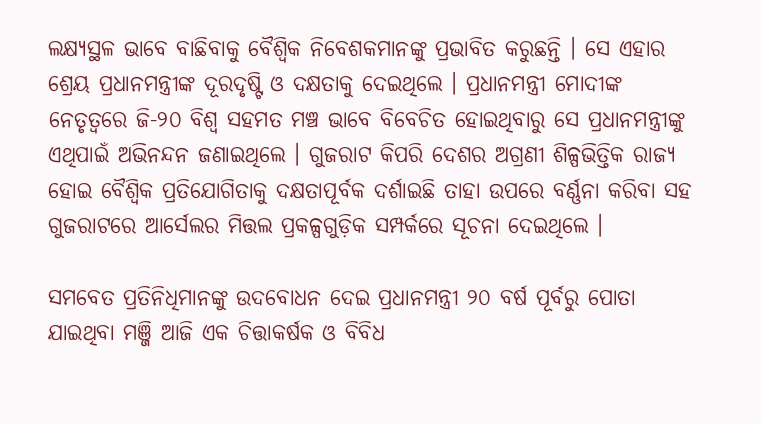ଲକ୍ଷ୍ୟସ୍ଥଳ ଭାବେ ବାଛିବାକୁ ବୈଶ୍ୱିକ ନିବେଶକମାନଙ୍କୁ ପ୍ରଭାବିତ କରୁଛନ୍ତି । ସେ ଏହାର ଶ୍ରେୟ ପ୍ରଧାନମନ୍ତ୍ରୀଙ୍କ ଦୂରଦୃଷ୍ଟି ଓ ଦକ୍ଷତାକୁ ଦେଇଥିଲେ । ପ୍ରଧାନମନ୍ତ୍ରୀ ମୋଦୀଙ୍କ ନେତୃତ୍ୱରେ ଜି-୨୦ ବିଶ୍ୱ ସହମତ ମଞ୍ଚ ଭାବେ ବିବେଚିତ ହୋଇଥିବାରୁ ସେ ପ୍ରଧାନମନ୍ତ୍ରୀଙ୍କୁ ଏଥିପାଇଁ ଅଭିନନ୍ଦନ ଜଣାଇଥିଲେ । ଗୁଜରାଟ କିପରି ଦେଶର ଅଗ୍ରଣୀ ଶିଳ୍ପଭିତ୍ତିକ ରାଜ୍ୟ ହୋଇ ବୈଶ୍ୱିକ ପ୍ରତିଯୋଗିତାକୁ ଦକ୍ଷତାପୂର୍ବକ ଦର୍ଶାଇଛି ତାହା ଉପରେ ବର୍ଣ୍ଣନା କରିବା ସହ ଗୁଜରାଟରେ ଆର୍ସେଲର ମିତ୍ତଲ ପ୍ରକଳ୍ପଗୁଡ଼ିକ ସମ୍ପର୍କରେ ସୂଚନା ଦେଇଥିଲେ ।

ସମବେତ ପ୍ରତିନିଧିମାନଙ୍କୁ ଉଦବୋଧନ ଦେଇ ପ୍ରଧାନମନ୍ତ୍ରୀ ୨୦ ବର୍ଷ ପୂର୍ବରୁ ପୋତା ଯାଇଥିବା ମଞ୍ଜି ଆଜି ଏକ ଚିତ୍ତାକର୍ଷକ ଓ ବିବିଧ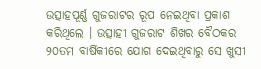ଉତ୍ସାହପୂର୍ଣ୍ଣ ଗୁଜରାଟର ରୂପ ନେଇଥିବା ପ୍ରକାଶ କରିଥିଲେ । ଉତ୍ସାହୀ ଗୁଜରାଟ ଶିଖର ବୈଠକର ୨୦ତମ ବାର୍ଷିକୀରେ ଯୋଗ ଦେଇଥିବାରୁ ସେ ଖୁସୀ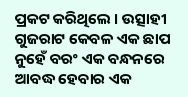ପ୍ରକଟ କରିଥିଲେ । ଉତ୍ସାହୀ ଗୁଜରାଟ କେବଳ ଏକ ଛାପ ନୁହେଁ ବରଂ ଏକ ବନ୍ଧନରେ ଆବଦ୍ଧ ହେବାର ଏକ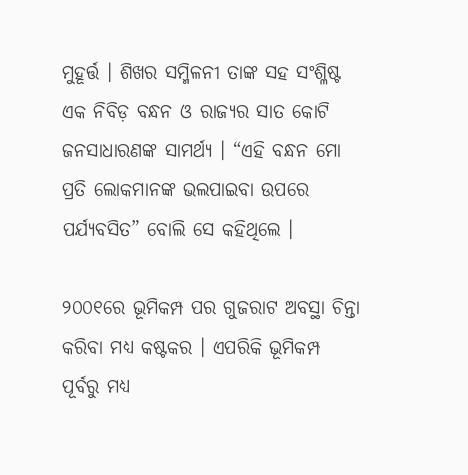ମୁହୂର୍ତ୍ତ । ଶିଖର ସମ୍ମିଳନୀ ତାଙ୍କ ସହ ସଂଶ୍ଳିଷ୍ଟ ଏକ ନିବିଡ଼ ବନ୍ଧନ ଓ ରାଜ୍ୟର ସାତ କୋଟି ଜନସାଧାରଣଙ୍କ ସାମର୍ଥ୍ୟ । “ଏହି ବନ୍ଧନ ମୋ ପ୍ରତି ଲୋକମାନଙ୍କ ଭଲପାଇବା ଉପରେ ପର୍ଯ୍ୟବସିତ” ବୋଲି ସେ କହିଥିଲେ ।

୨୦୦୧ରେ ଭୂମିକମ୍ପ ପର ଗୁଜରାଟ ଅବସ୍ଥା ଚିନ୍ତା କରିବା ମଧ୍ୟ କଷ୍ଟକର । ଏପରିକି ଭୂମିକମ୍ପ ପୂର୍ବରୁ ମଧ୍ୟ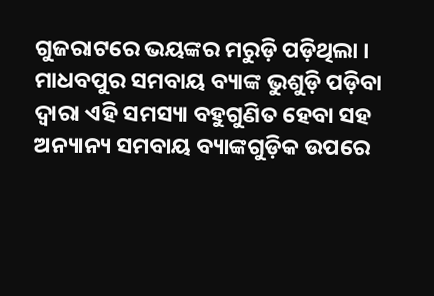ଗୁଜରାଟରେ ଭୟଙ୍କର ମରୁଡ଼ି ପଡ଼ିଥିଲା । ମାଧବପୁର ସମବାୟ ବ୍ୟାଙ୍କ ଭୁଶୁଡ଼ି ପଡ଼ିବା ଦ୍ୱାରା ଏହି ସମସ୍ୟା ବହୁଗୁଣିତ ହେବା ସହ ଅନ୍ୟାନ୍ୟ ସମବାୟ ବ୍ୟାଙ୍କଗୁଡ଼ିକ ଉପରେ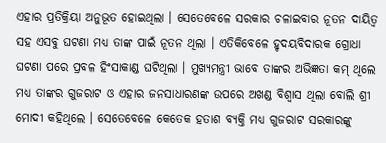ଏହାର ପ୍ରତିକ୍ରିୟା ଅନୁଭୂତ ହୋଇଥିଲା । ସେତେବେଳେ ସରକାର ଚଳାଇବାର ନୂତନ ଦାୟିତ୍ୱ ସହ ଏସବୁ ଘଟଣା ମଧ୍ୟ ତାଙ୍କ ପାଇଁ ନୂତନ ଥିଲା । ଏତିକିବେଳେ ହୃଦୟବିଦାରକ ଗ୍ରୋଧା ଘଟଣା ପରେ ପ୍ରବଳ ହିଂସାକାଣ୍ଡ ଘଟିଥିଲା । ମୁଖ୍ୟମନ୍ତ୍ରୀ ଭାବେ ତାଙ୍କର ଅଭିଜ୍ଞତା କମ୍ ଥିଲେ ମଧ୍ୟ ତାଙ୍କର ଗୁଜରାଟ ଓ ଏହାର ଜନସାଧାରଣଙ୍କ ଉପରେ ଅଖଣ୍ଡ ବିଶ୍ୱାସ ଥିଲା ବୋଲି ଶ୍ରୀ ମୋଦୀ କହିଥିଲେ । ସେତେବେଳେ କେତେକ ହତାଶ ବ୍ୟକ୍ତି ମଧ୍ୟ ଗୁଜରାଟ ସରକାରଙ୍କୁ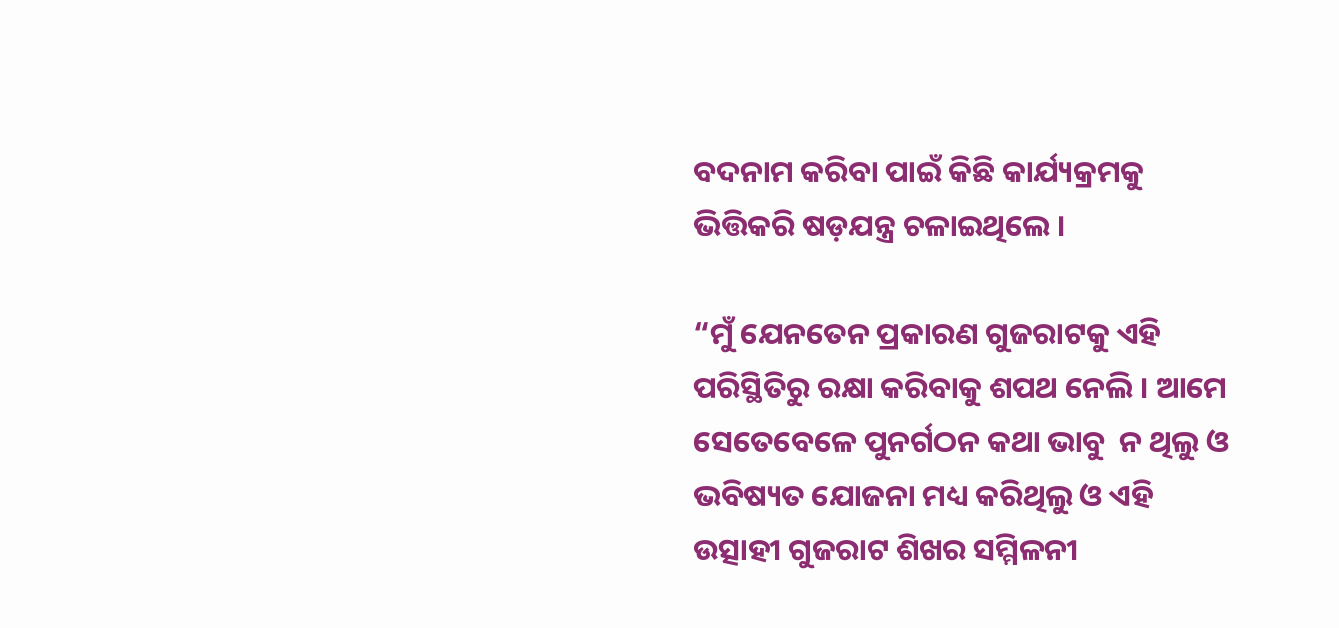ବଦନାମ କରିବା ପାଇଁ କିଛି କାର୍ଯ୍ୟକ୍ରମକୁ ଭିତ୍ତିକରି ଷଡ଼ଯନ୍ତ୍ର ଚଳାଇଥିଲେ ।

“ମୁଁ ଯେନତେନ ପ୍ରକାରଣ ଗୁଜରାଟକୁ ଏହି ପରିସ୍ଥିତିରୁ ରକ୍ଷା କରିବାକୁ ଶପଥ ନେଲି । ଆମେ ସେତେବେଳେ ପୁନର୍ଗଠନ କଥା ଭାବୁ  ନ ଥିଲୁ ଓ ଭବିଷ୍ୟତ ଯୋଜନା ମଧ୍ୟ କରିଥିଲୁ ଓ ଏହି ଉତ୍ସାହୀ ଗୁଜରାଟ ଶିଖର ସମ୍ମିଳନୀ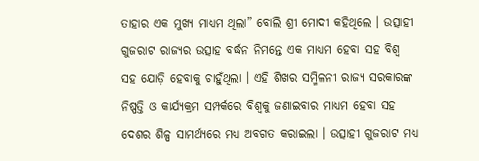ତାହାର ଏକ ମୁଖ୍ୟ ମାଧ୍ୟମ ଥିଲା” ବୋଲି ଶ୍ରୀ ମୋଦୀ କହିଥିଲେ । ଉତ୍ସାହୀ ଗୁଜରାଟ ରାଜ୍ୟର ଉତ୍ସାହ ବର୍ଦ୍ଧନ ନିମନ୍ତେ ଏକ ମାଧ୍ୟମ ହେବା ସହ ବିଶ୍ୱ ସହ ଯୋଡ଼ି ହେବାକୁ ଚାହୁଁଥିଲା । ଏହି ଶିଖର ସମ୍ମିଳନୀ ରାଜ୍ୟ ସରକାରଙ୍କ ନିଷ୍ପତ୍ତି ଓ କାର୍ଯ୍ୟକ୍ରମ ସମ୍ପର୍କରେ ବିଶ୍ୱକୁ ଜଣାଇବାର ମାଧ୍ୟମ ହେବା ସହ ଦେଶର ଶିଳ୍ପ ସାମର୍ଥ୍ୟରେ ମଧ୍ୟ ଅବଗତ କରାଇଲା । ଉତ୍ସାହୀ ଗୁଜରାଟ ମଧ୍ୟ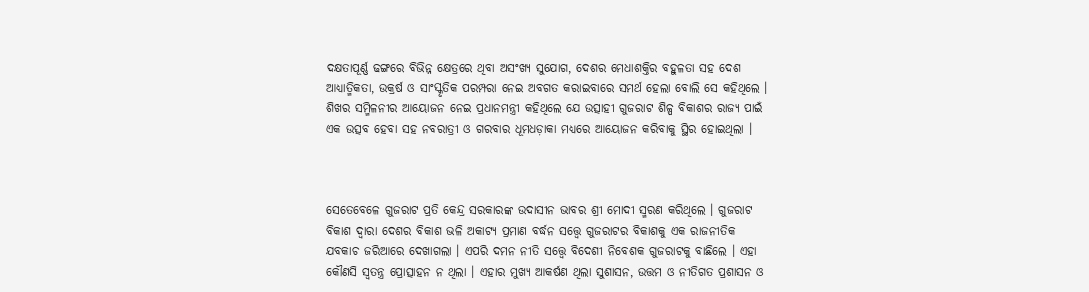ଦକ୍ଷତାପୂର୍ଣ୍ଣ ଢଙ୍ଗରେ ବିଭିନ୍ନ କ୍ଷେତ୍ରରେ ଥିବା ଅସଂଖ୍ୟ ସୁଯୋଗ, ଦେଶର ମେଧାଶକ୍ତିର ବହୁଳତା ସହ ଦେଶ ଆଧ୍ୟାତ୍ମିକତା, ଉକ୍ରର୍ଷ ଓ ସାଂସ୍କୃତିକ ପରମ୍ପରା ନେଇ ଅବଗତ କରାଇବାରେ ସମର୍ଥ ହେଲା ବୋଲି ସେ କହିଥିଲେ । ଶିଖର ସମ୍ମିଳନୀର ଆୟୋଜନ ନେଇ ପ୍ରଧାନମନ୍ତ୍ରୀ କହିଥିଲେ ଯେ ଉତ୍ସାହୀ ଗୁଜରାଟ ଶିଳ୍ପ ବିକାଶର ରାଜ୍ୟ ପାଇଁ ଏକ ଉତ୍ସବ ହେବା ସହ ନବରାତ୍ରୀ ଓ ଗରବାର ଧୂମଧଡ଼ାକା ମଧ୍ୟରେ ଆୟୋଜନ କରିବାକୁ ସ୍ଥିର ହୋଇଥିଲା ।



ସେତେବେଳେ ଗୁଜରାଟ ପ୍ରତି କେନ୍ଦ୍ର ସରକାରଙ୍କ ଉଦାସୀନ ଭାବର ଶ୍ରୀ ମୋଦୀ ସ୍ମରଣ କରିଥିଲେ । ଗୁଜରାଟ ବିକାଶ ଦ୍ୱାରା ଦେଶର ବିକାଶ ଭଳି ଅକାଟ୍ୟ ପ୍ରମାଣ ବର୍ଦ୍ଧନ ସତ୍ତ୍ୱେ ଗୁଜରାଟର ବିକାଶକୁ ଏକ ରାଜନୀତିକ ଯବକାଚ ଜରିଆରେ ଦେଖାଗଲା । ଏପରି ଦମନ ନୀତି ସତ୍ତ୍ୱେ ବିଦେଶୀ ନିବେଶକ ଗୁଜରାଟକୁ ବାଛିଲେ । ଏହା କୌଣସି ସ୍ୱତନ୍ତ୍ର ପ୍ରୋତ୍ସାହନ ନ ଥିଲା । ଏହାର ମୁଖ୍ୟ ଆକର୍ଷଣ ଥିଲା ସୁଶାସନ, ଉତ୍ତମ ଓ ନୀତିଗତ ପ୍ରଶାସନ ଓ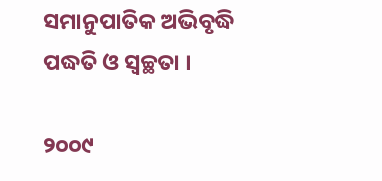ସମାନୁପାତିକ ଅଭିବୃଦ୍ଧି ପଦ୍ଧତି ଓ ସ୍ୱଚ୍ଛତା ।

୨୦୦୯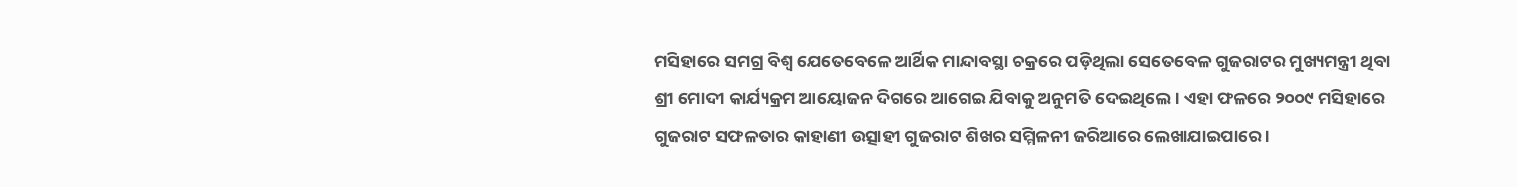ମସିହାରେ ସମଗ୍ର ବିଶ୍ୱ ଯେତେବେଳେ ଆର୍ଥିକ ମାନ୍ଦାବସ୍ଥା ଚକ୍ରରେ ପଡ଼ିଥିଲା ସେତେବେଳ ଗୁଜରାଟର ମୁଖ୍ୟମନ୍ତ୍ରୀ ଥିବା ଶ୍ରୀ ମୋଦୀ କାର୍ଯ୍ୟକ୍ରମ ଆୟୋଜନ ଦିଗରେ ଆଗେଇ ଯିବାକୁ ଅନୁମତି ଦେଇଥିଲେ । ଏହା ଫଳରେ ୨୦୦୯ ମସିହାରେ ଗୁଜରାଟ ସଫଳତାର କାହାଣୀ ଉତ୍ସାହୀ ଗୁଜରାଟ ଶିଖର ସମ୍ମିଳନୀ ଜରିଆରେ ଲେଖାଯାଇପାରେ ।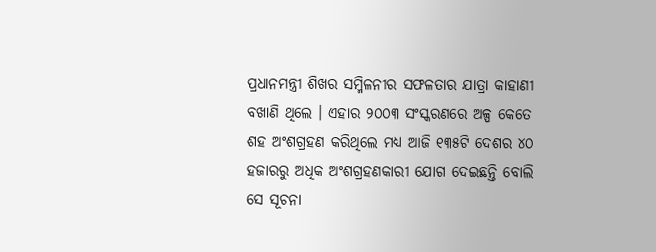ପ୍ରଧାନମନ୍ତ୍ରୀ ଶିଖର ସମ୍ମିଳନୀର ସଫଳତାର ଯାତ୍ରା କାହାଣୀ ବଖାଣି ଥିଲେ । ଏହାର ୨୦୦୩ ସଂସ୍କରଣରେ ଅଳ୍ପ କେତେ ଶହ ଅଂଶଗ୍ରହଣ କରିଥିଲେ ମଧ୍ୟ ଆଜି ୧୩୫ଟି ଦେଶର ୪୦ ହଜାରରୁ ଅଧିକ ଅଂଶଗ୍ରହଣକାରୀ ଯୋଗ ଦେଇଛନ୍ତି ବୋଲି ସେ ସୂଚନା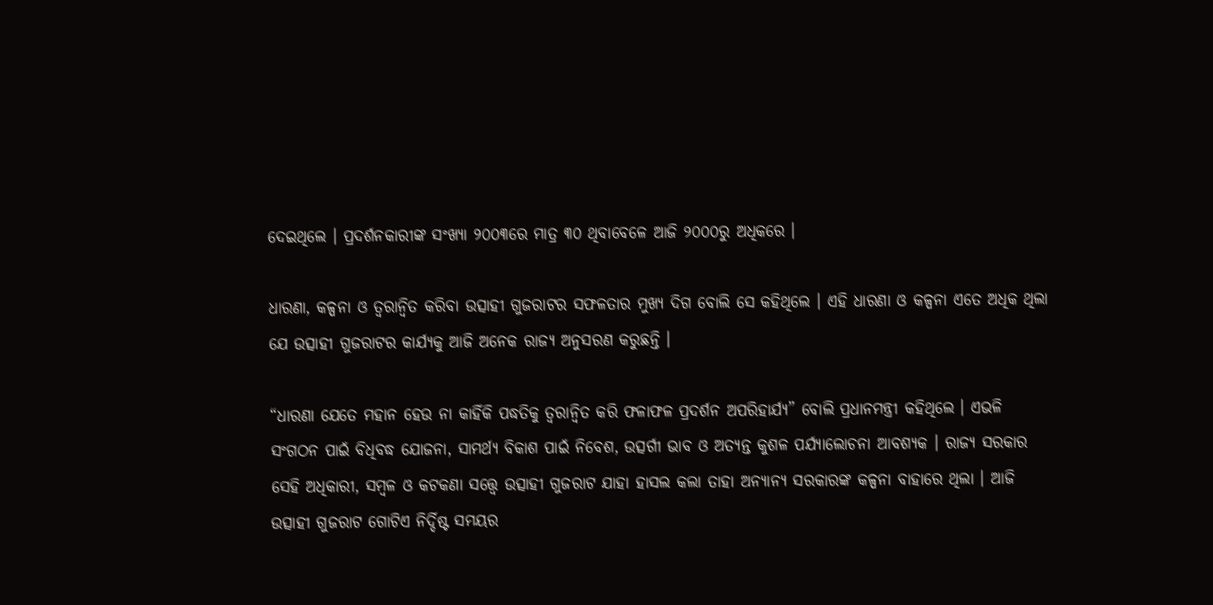ଦେଇଥିଲେ । ପ୍ରଦର୍ଶନକାରୀଙ୍କ ସଂଖ୍ୟା ୨୦୦୩ରେ ମାତ୍ର ୩୦ ଥିବାବେଳେ ଆଜି ୨୦୦୦ରୁ ଅଧିକରେ ।

ଧାରଣା, କଳ୍ପନା ଓ ତ୍ୱରାନ୍ୱିତ କରିବା ଉତ୍ସାହୀ ଗୁଜରାଟର ସଫଳତାର ମୁଖ୍ୟ ଦିଗ ବୋଲି ସେ କହିଥିଲେ । ଏହି ଧାରଣା ଓ କଳ୍ପନା ଏତେ ଅଧିକ ଥିଲା ଯେ ଉତ୍ସାହୀ ଗୁଜରାଟର କାର୍ଯ୍ୟକୁ ଆଜି ଅନେକ ରାଜ୍ୟ ଅନୁସରଣ କରୁଛନ୍ତି ।

“ଧାରଣା ଯେତେ ମହାନ ହେଉ ନା କାହିଁକି ପଦ୍ଧତିକୁ ତ୍ୱରାନ୍ୱିତ କରି ଫଳାଫଳ ପ୍ରଦର୍ଶନ ଅପରିହାର୍ଯ୍ୟ” ବୋଲି ପ୍ରଧାନମନ୍ତ୍ରୀ କହିଥିଲେ । ଏଭଳି ସଂଗଠନ ପାଇଁ ବିଧିବଦ୍ଧ ଯୋଜନା, ସାମର୍ଥ୍ୟ ବିକାଶ ପାଇଁ ନିବେଶ, ଉତ୍ସର୍ଗୀ ଭାବ ଓ ଅତ୍ୟନ୍ତ କୁଶଳ ପର୍ଯ୍ୟାଲୋଚନା ଆବଶ୍ୟକ । ରାଜ୍ୟ ସରକାର ସେହି ଅଧିକାରୀ, ସମ୍ବଳ ଓ କଟକଣା ସତ୍ତ୍ୱେ ଉତ୍ସାହୀ ଗୁଜରାଟ ଯାହା ହାସଲ କଲା ତାହା ଅନ୍ୟାନ୍ୟ ସରକାରଙ୍କ କଳ୍ପନା ବାହାରେ ଥିଲା । ଆଜି ଉତ୍ସାହୀ ଗୁଜରାଟ ଗୋଟିଏ ନିର୍ଦ୍ଦିଷ୍ଟ ସମୟର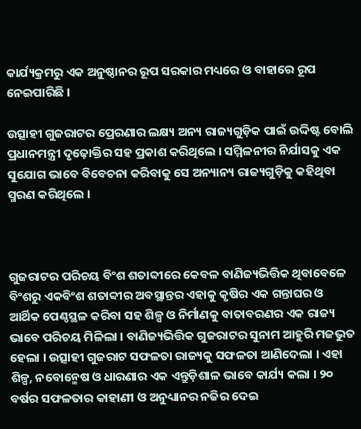କାର୍ଯ୍ୟକ୍ରମରୁ ଏକ ଅନୁଷ୍ଠାନର ରୂପ ସରକାର ମଧ୍ୟରେ ଓ ବାହାରେ ରୂପ ନେଇପାରିଛି ।

ଉତ୍ସାହୀ ଗୁଜରାଟର ପ୍ରେରଣାର ଲକ୍ଷ୍ୟ ଅନ୍ୟ ରାଜ୍ୟଗୁଡ଼ିକ ପାଇଁ ଉଦ୍ଦିଷ୍ଟ ବୋଲି ପ୍ରଧାନମନ୍ତ୍ରୀ ଦୃଢ଼ୋକ୍ତିର ସହ ପ୍ରକାଶ କରିଥିଲେ । ସମ୍ମିଳନୀର ନିର୍ଯାସକୁ ଏକ ସୁଯୋଗ ଭାବେ ବିବେଚନା କରିବାକୁ ସେ ଅନ୍ୟାନ୍ୟ ରାଜ୍ୟଗୁଡ଼ିକୁ କହିଥିବା ସ୍ମରଣ କରିଥିଲେ ।



ଗୁଜରାଟର ପରିଚୟ ବିଂଶ ଶତାବ୍ଦୀରେ କେବଳ ବାଣିଜ୍ୟଭିତ୍ତିକ ଥିବାବେଳେ ବିଂଶରୁ ଏକବିଂଶ ଶତାବ୍ଦୀର ଅବସ୍ଥାନ୍ତର ଏହାକୁ କୃଷିର ଏକ ଗନ୍ତାଘର ଓ ଆର୍ଥିକ ପେଣ୍ଠସ୍ଥଳ କରିବା ସହ ଶିଳ୍ପ ଓ ନିର୍ମାଣକୁ ବାତାବରଣର ଏକ ରାଜ୍ୟ ଭାବେ ପରିଚୟ ମିଳିଲା । ବାଣିଜ୍ୟଭିତ୍ତିକ ଗୁଜରାଟର ସୁନାମ ଆହୁରି ମଜଭୁତ ହେଲା । ଉତ୍ସାହୀ ଗୁଜରାଟ ସଫଳତା ରାଜ୍ୟକୁ ସଫଳତା ଆଣିଦେଲା । ଏହା ଶିଳ୍ପ, ନବୋନ୍ମେଷ ଓ ଧାରଣାର ଏକ ଏନ୍ତୁଡ଼ିଶାଳ ଭାବେ କାର୍ଯ୍ୟ କଲା । ୨୦ ବର୍ଷର ସଫଳତାର କାହାଣୀ ଓ ଅନୁଧ୍ୟାନର ନଜିର ଦେଇ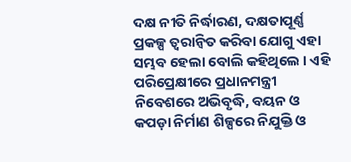ଦକ୍ଷ ନୀତି ନିର୍ଦ୍ଧାରଣ, ଦକ୍ଷତାପୂର୍ଣ୍ଣ ପ୍ରକଳ୍ପ ତ୍ୱରାନ୍ୱିତ କରିବା ଯୋଗୁ ଏହା ସମ୍ଭବ ହେଲା ବୋଲି କହିଥିଲେ । ଏହି ପରିପ୍ରେକ୍ଷୀରେ ପ୍ରଧାନମନ୍ତ୍ରୀ ନିବେଶରେ ଅଭିବୃଦ୍ଧି, ବୟନ ଓ କପଡ଼ା ନିର୍ମାଣ ଶିଳ୍ପରେ ନିଯୁକ୍ତି ଓ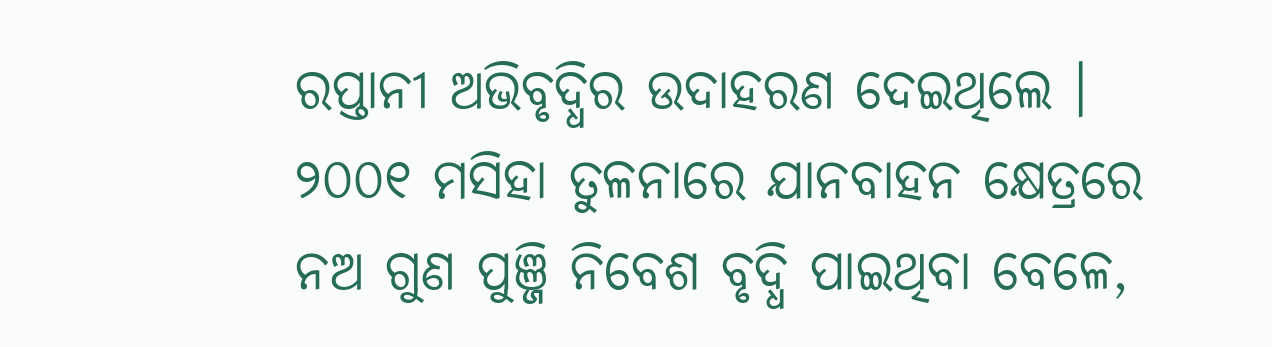ରପ୍ତାନୀ ଅଭିବୃଦ୍ଧିର ଉଦାହରଣ ଦେଇଥିଲେ । ୨୦୦୧ ମସିହା ତୁଳନାରେ ଯାନବାହନ କ୍ଷେତ୍ରରେ ନଅ ଗୁଣ ପୁଞ୍ଜି ନିବେଶ ବୃଦ୍ଧି ପାଇଥିବା ବେଳେ,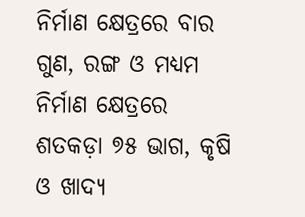ନିର୍ମାଣ କ୍ଷେତ୍ରରେ ବାର ଗୁଣ, ରଙ୍ଗ ଓ ମଧ୍ୟମ ନିର୍ମାଣ କ୍ଷେତ୍ରରେ ଶତକଡ଼ା ୭୫ ଭାଗ, କୃଷି ଓ ଖାଦ୍ୟ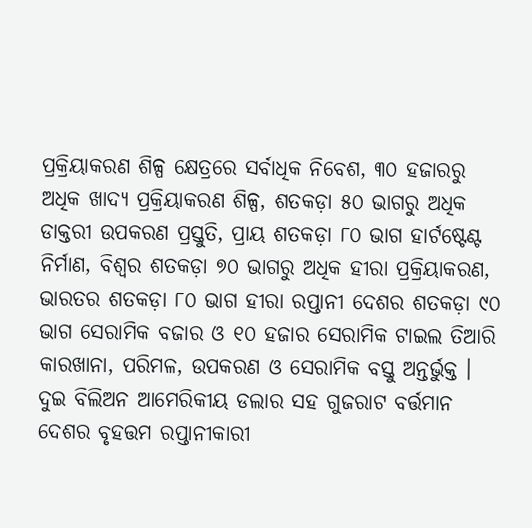ପ୍ରକ୍ରିୟାକରଣ ଶିଳ୍ପ କ୍ଷେତ୍ରରେ ସର୍ବାଧିକ ନିବେଶ, ୩୦ ହଜାରରୁ ଅଧିକ ଖାଦ୍ୟ ପ୍ରକ୍ରିୟାକରଣ ଶିଳ୍ପ, ଶତକଡ଼ା ୫୦ ଭାଗରୁ ଅଧିକ ଡାକ୍ତରୀ ଉପକରଣ ପ୍ରସ୍ତୁତି, ପ୍ରାୟ ଶତକଡ଼ା ୮୦ ଭାଗ ହାର୍ଟଷ୍ଟେଣ୍ଟ ନିର୍ମାଣ, ବିଶ୍ୱର ଶତକଡ଼ା ୭୦ ଭାଗରୁ ଅଧିକ ହୀରା ପ୍ରକ୍ରିୟାକରଣ, ଭାରତର ଶତକଡ଼ା ୮୦ ଭାଗ ହୀରା ରପ୍ତାନୀ ଦେଶର ଶତକଡ଼ା ୯୦ ଭାଗ ସେରାମିକ ବଜାର ଓ ୧୦ ହଜାର ସେରାମିକ ଟାଇଲ ତିଆରି କାରଖାନା, ପରିମଳ, ଉପକରଣ ଓ ସେରାମିକ ବସ୍ତୁ ଅନ୍ତର୍ଭୁକ୍ତ । ଦୁଇ ବିଲିଅନ ଆମେରିକୀୟ ଡଲାର ସହ ଗୁଜରାଟ ବର୍ତ୍ତମାନ ଦେଶର ବୃହତ୍ତମ ରପ୍ତାନୀକାରୀ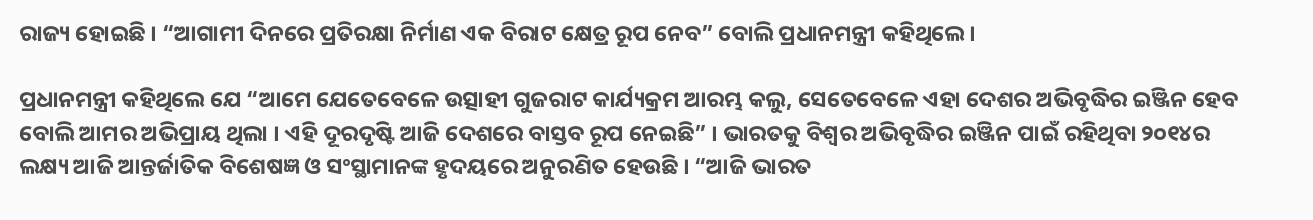ରାଜ୍ୟ ହୋଇଛି । “ଆଗାମୀ ଦିନରେ ପ୍ରତିରକ୍ଷା ନିର୍ମାଣ ଏକ ବିରାଟ କ୍ଷେତ୍ର ରୂପ ନେବ” ବୋଲି ପ୍ରଧାନମନ୍ତ୍ରୀ କହିଥିଲେ ।

ପ୍ରଧାନମନ୍ତ୍ରୀ କହିଥିଲେ ଯେ “ଆମେ ଯେତେବେଳେ ଉତ୍ସାହୀ ଗୁଜରାଟ କାର୍ଯ୍ୟକ୍ରମ ଆରମ୍ଭ କଲୁ, ସେତେବେଳେ ଏହା ଦେଶର ଅଭିବୃଦ୍ଧିର ଇଞ୍ଜିନ ହେବ ବୋଲି ଆମର ଅଭିପ୍ରାୟ ଥିଲା । ଏହି ଦୂରଦୃଷ୍ଟି ଆଜି ଦେଶରେ ବାସ୍ତବ ରୂପ ନେଇଛି” । ଭାରତକୁ ବିଶ୍ୱର ଅଭିବୃଦ୍ଧିର ଇଞ୍ଜିନ ପାଇଁ ରହିଥିବା ୨୦୧୪ର ଲକ୍ଷ୍ୟ ଆଜି ଆନ୍ତର୍ଜାତିକ ବିଶେଷଜ୍ଞ ଓ ସଂସ୍ଥାମାନଙ୍କ ହୃଦୟରେ ଅନୁରଣିତ ହେଉଛି । “ଆଜି ଭାରତ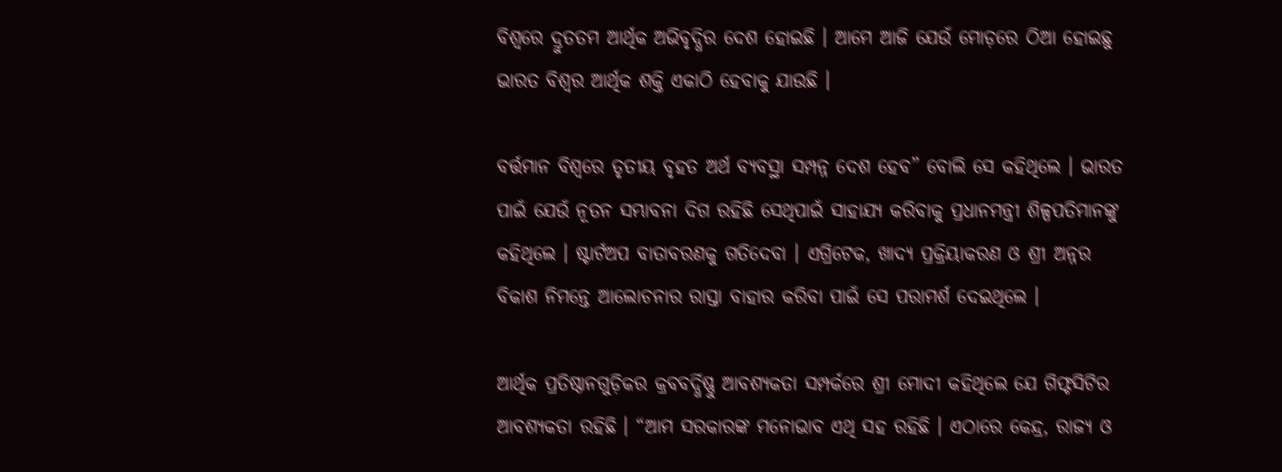ବିଶ୍ୱରେ ଦ୍ରୁତତମ ଆର୍ଥିକ ଅଭିବୃଦ୍ଧିର ଦେଶ ହୋଇଛି । ଆମେ ଆଜି ଯେଉଁ ମୋଡ଼ରେ ଠିଆ ହୋଇଛୁ ଭାରତ ବିଶ୍ୱର ଆର୍ଥିକ ଶକ୍ତି ଏକାଠି ହେବାକୁ ଯାଉଛି ।

ବର୍ତ୍ତମାନ ବିଶ୍ୱରେ ତୃତୀୟ ବୃହତ ଅର୍ଥ ବ୍ୟବସ୍ଥା ସମ୍ପନ୍ନ ଦେଶ ହେବ” ବୋଲି ସେ କହିଥିଲେ । ଭାରତ ପାଇଁ ଯେଉଁ ନୂତନ ସମ୍ଭାବନା ଦିଗ ରହିଛି ସେଥିପାଇଁ ସାହାଯ୍ୟ କରିବାକୁ ପ୍ରଧାନମନ୍ତ୍ରୀ ଶିଳ୍ପପତିମାନଙ୍କୁ କହିଥିଲେ । ଷ୍ଟାର୍ଟଅପ ବାତାବରଣକୁ ଗତିଦେବା । ଏଗ୍ରିଟେକ, ଖାଦ୍ୟ ପ୍ରକ୍ରିୟାକରଣ ଓ ଶ୍ରୀ ଅନ୍ନର ବିକାଶ ନିମନ୍ତେ ଆଲୋଚନାର ରାସ୍ତା ବାହାର କରିବା ପାଇଁ ସେ ପରାମର୍ଶ ଦେଇଥିଲେ ।

ଆର୍ଥିକ ପ୍ରତିଷ୍ଠାନଗୁଡ଼ିକର କ୍ରବବର୍ଦ୍ଧିଷ୍ଣୁ ଆବଶ୍ୟକତା ସମ୍ପର୍କରେ ଶ୍ରୀ ମୋଦୀ କହିଥିଲେ ଯେ ଗିଫ୍ଟସିଟିର ଆବଶ୍ୟକତା ରହିଛି । “ଆମ ସରକାରଙ୍କ ମନୋଭାବ ଏଥି ସହ ରହିଛି । ଏଠାରେ କେନ୍ଦ୍ର, ରାଜ୍ୟ ଓ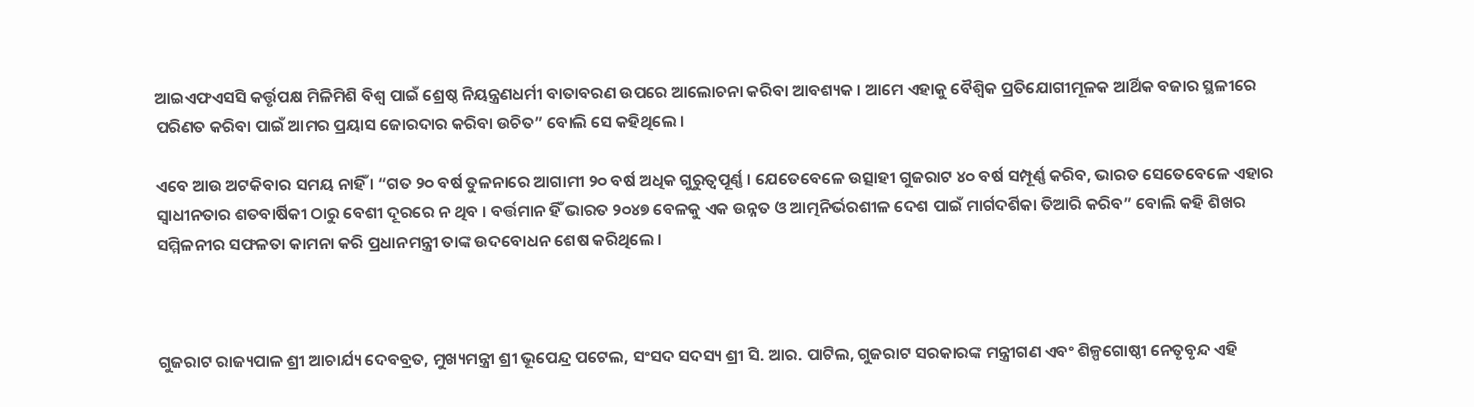ଆଇଏଫଏସସି କର୍ତ୍ତୃପକ୍ଷ ମିଳିମିଶି ବିଶ୍ୱ ପାଇଁ ଶ୍ରେଷ୍ଠ ନିୟନ୍ତ୍ରଣଧର୍ମୀ ବାତାବରଣ ଉପରେ ଆଲୋଚନା କରିବା ଆବଶ୍ୟକ । ଆମେ ଏହାକୁ ବୈଶ୍ୱିକ ପ୍ରତିଯୋଗୀମୂଳକ ଆର୍ଥିକ ବଜାର ସ୍ଥଳୀରେ ପରିଣତ କରିବା ପାଇଁ ଆମର ପ୍ରୟାସ ଜୋରଦାର କରିବା ଉଚିତ” ବୋଲି ସେ କହିଥିଲେ ।

ଏବେ ଆଉ ଅଟକିବାର ସମୟ ନାହିଁ । “ଗତ ୨୦ ବର୍ଷ ତୁଳନାରେ ଆଗାମୀ ୨୦ ବର୍ଷ ଅଧିକ ଗୁରୁତ୍ୱପୂର୍ଣ୍ଣ । ଯେତେବେଳେ ଉତ୍ସାହୀ ଗୁଜରାଟ ୪୦ ବର୍ଷ ସମ୍ପୂର୍ଣ୍ଣ କରିବ, ଭାରତ ସେତେବେଳେ ଏହାର ସ୍ୱାଧୀନତାର ଶତବାର୍ଷିକୀ ଠାରୁ ବେଶୀ ଦୂରରେ ନ ଥିବ । ବର୍ତ୍ତମାନ ହିଁ ଭାରତ ୨୦୪୭ ବେଳକୁ ଏକ ଉନ୍ନତ ଓ ଆତ୍ମନିର୍ଭରଶୀଳ ଦେଶ ପାଇଁ ମାର୍ଗଦର୍ଶିକା ତିଆରି କରିବ” ବୋଲି କହି ଶିଖର ସମ୍ମିଳନୀର ସଫଳତା କାମନା କରି ପ୍ରଧାନମନ୍ତ୍ରୀ ତାଙ୍କ ଉଦବୋଧନ ଶେଷ କରିଥିଲେ ।



ଗୁଜରାଟ ରାଜ୍ୟପାଳ ଶ୍ରୀ ଆଚାର୍ଯ୍ୟ ଦେବବ୍ରତ, ମୁଖ୍ୟମନ୍ତ୍ରୀ ଶ୍ରୀ ଭୂପେନ୍ଦ୍ର ପଟେଲ, ସଂସଦ ସଦସ୍ୟ ଶ୍ରୀ ସି. ଆର. ପାଟିଲ, ଗୁଜରାଟ ସରକାରଙ୍କ ମନ୍ତ୍ରୀଗଣ ଏବଂ ଶିଳ୍ପଗୋଷ୍ଠୀ ନେତୃବୃନ୍ଦ ଏହି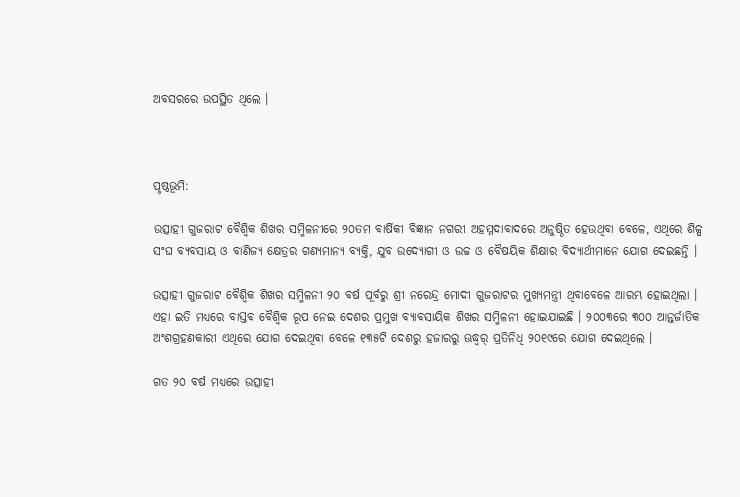ଅବସରରେ ଉପସ୍ଥିତ ଥିଲେ ।



ପୃଷ୍ଠଭୂମି:

ଉତ୍ସାହୀ ଗୁଜରାଟ ବୈଶ୍ୱିକ ଶିଖର ସମ୍ମିଳନୀରେ ୨୦ତମ ବାର୍ଷିକୀ ବିଜ୍ଞାନ ନଗରୀ ଅହମ୍ମଦାବାଦରେ ଅନୁଷ୍ଠିତ ହେଉଥିବା ବେଳେ, ଏଥିରେ ଶିଳ୍ପ ସଂଘ ବ୍ୟବସାୟ ଓ ବାଣିଜ୍ୟ କ୍ଷେତ୍ରର ଗଣ୍ୟମାନ୍ୟ ବ୍ୟକ୍ତି, ଯୁବ ଉଦ୍ୟୋଗୀ ଓ ଉଚ୍ଚ ଓ ବୈଷୟିକ ଶିକ୍ଷାର ବିଦ୍ୟାର୍ଥୀମାନେ ଯୋଗ ଦେଇଛନ୍ତି ।

ଉତ୍ସାହୀ ଗୁଜରାଟ ବୈଶ୍ୱିକ ଶିଖର ସମ୍ମିଳନୀ ୨୦ ବର୍ଷ ପୂର୍ବରୁ ଶ୍ରୀ ନରେନ୍ଦ୍ର ମୋଦୀ ଗୁଜରାଟର ମୁଖ୍ୟମନ୍ତ୍ରୀ ଥିବାବେଳେ ଆରମ୍ଭ ହୋଇଥିଲା । ଏହା ଇତି ମଧ୍ୟରେ ବାସ୍ତବ ବୈଶ୍ୱିକ ରୂପ ନେଇ ଦେଶର ପ୍ରମୁଖ ବ୍ୟାବସାୟିକ ଶିଖର ସମ୍ମିଳନୀ ହୋଇଯାଇଛି । ୨୦୦୩ରେ ୩୦୦ ଆନ୍ତର୍ଜାତିକ ଅଂଶଗ୍ରହଣକାରୀ ଏଥିରେ ଯୋଗ ଦେଇଥିବା ବେଳେ ୧୩୫ଟି ଦେଶରୁ ହଜାରରୁ ଊଦ୍ଧ୍ୱର୍ ପ୍ରତିନିଧି ୨୦୧୯ରେ ଯୋଗ ଦେଇଥିଲେ ।

ଗତ ୨୦ ବର୍ଷ ମଧ୍ୟରେ ଉତ୍ସାହୀ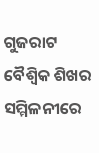ଗୁଜରାଟ ବୈଶ୍ୱିକ ଶିଖର ସମ୍ମିଳନୀରେ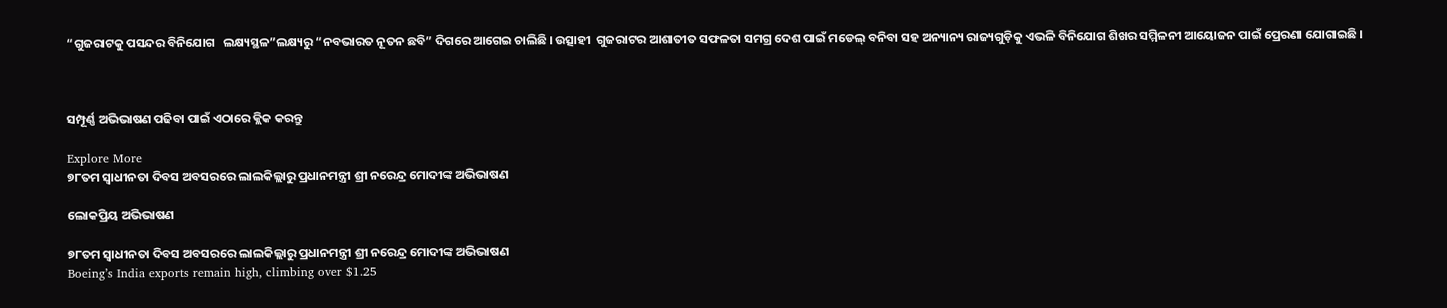“ଗୁଜରାଟକୁ ପସନ୍ଦର ବିନିଯୋଗ   ଲକ୍ଷ୍ୟସ୍ଥଳ”ଲକ୍ଷ୍ୟରୁ “ନବଭାରତ ନୂତନ ଛବି” ଦିଗରେ ଆଗେଇ ଚାଲିଛି । ଉତ୍ସାହୀ  ଗୁଜରାଟର ଆଶାତୀତ ସଫଳତା ସମଗ୍ର ଦେଶ ପାଇଁ ମଡେଲ୍ ବନିବା ସହ ଅନ୍ୟାନ୍ୟ ରାଜ୍ୟଗୁଡ଼ିକୁ ଏଭଳି ବିନିଯୋଗ ଶିଖର ସମ୍ମିଳନୀ ଆୟୋଜନ ପାଇଁ ପ୍ରେରଣା ଯୋଗାଇଛି ।



ସମ୍ପୂର୍ଣ୍ଣ ଅଭିଭାଷଣ ପଢିବା ପାଇଁ ଏଠାରେ କ୍ଲିକ କରନ୍ତୁ

Explore More
୭୮ତମ ସ୍ୱାଧୀନତା ଦିବସ ଅବସରରେ ଲାଲକିଲ୍ଲାରୁ ପ୍ରଧାନମନ୍ତ୍ରୀ ଶ୍ରୀ ନରେନ୍ଦ୍ର ମୋଦୀଙ୍କ ଅଭିଭାଷଣ

ଲୋକପ୍ରିୟ ଅଭିଭାଷଣ

୭୮ତମ ସ୍ୱାଧୀନତା ଦିବସ ଅବସରରେ ଲାଲକିଲ୍ଲାରୁ ପ୍ରଧାନମନ୍ତ୍ରୀ ଶ୍ରୀ ନରେନ୍ଦ୍ର ମୋଦୀଙ୍କ ଅଭିଭାଷଣ
Boeing’s India exports remain high, climbing over $1.25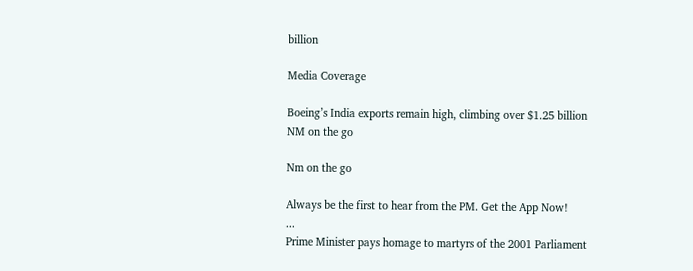billion

Media Coverage

Boeing’s India exports remain high, climbing over $1.25 billion
NM on the go

Nm on the go

Always be the first to hear from the PM. Get the App Now!
...
Prime Minister pays homage to martyrs of the 2001 Parliament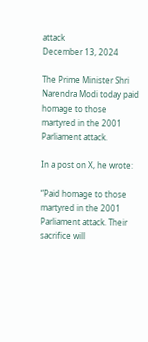attack
December 13, 2024

The Prime Minister Shri Narendra Modi today paid homage to those martyred in the 2001 Parliament attack.

In a post on X, he wrote:

“Paid homage to those martyred in the 2001 Parliament attack. Their sacrifice will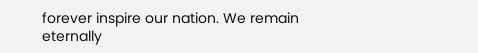forever inspire our nation. We remain eternally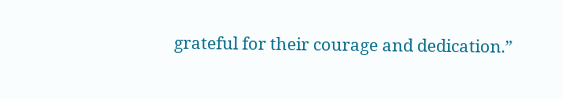grateful for their courage and dedication.”